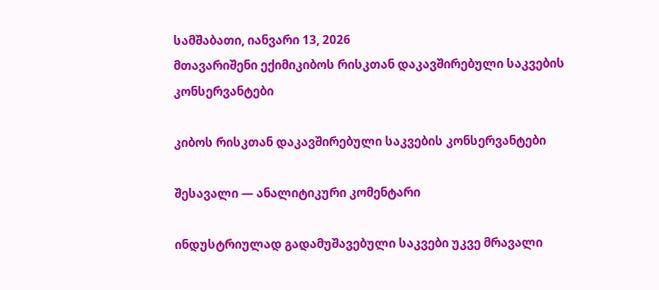სამშაბათი, იანვარი 13, 2026
მთავარიშენი ექიმიკიბოს რისკთან დაკავშირებული საკვების კონსერვანტები

კიბოს რისკთან დაკავშირებული საკვების კონსერვანტები

შესავალი — ანალიტიკური კომენტარი

ინდუსტრიულად გადამუშავებული საკვები უკვე მრავალი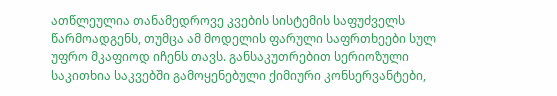ათწლეულია თანამედროვე კვების სისტემის საფუძველს წარმოადგენს, თუმცა ამ მოდელის ფარული საფრთხეები სულ უფრო მკაფიოდ იჩენს თავს. განსაკუთრებით სერიოზული საკითხია საკვებში გამოყენებული ქიმიური კონსერვანტები,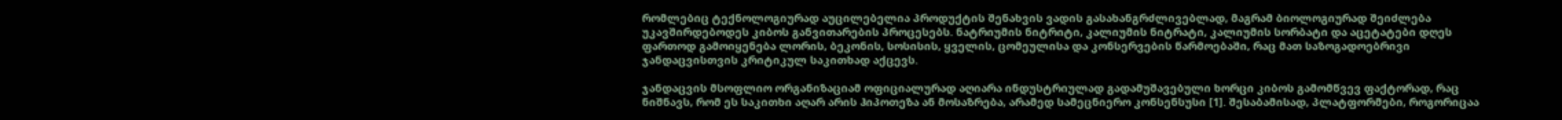რომლებიც ტექნოლოგიურად აუცილებელია პროდუქტის შენახვის ვადის გასახანგრძლივებლად, მაგრამ ბიოლოგიურად შეიძლება უკავშირდებოდეს კიბოს განვითარების პროცესებს. ნატრიუმის ნიტრიტი, კალიუმის ნიტრატი, კალიუმის სორბატი და აცეტატები დღეს ფართოდ გამოიყენება ლორის, ბეკონის, სოსისის, ყველის, ცომეულისა და კონსერვების წარმოებაში, რაც მათ საზოგადოებრივი ჯანდაცვისთვის კრიტიკულ საკითხად აქცევს.

ჯანდაცვის მსოფლიო ორგანიზაციამ ოფიციალურად აღიარა ინდუსტრიულად გადამუშავებული ხორცი კიბოს გამომწვევ ფაქტორად, რაც ნიშნავს, რომ ეს საკითხი აღარ არის ჰიპოთეზა ან მოსაზრება, არამედ სამეცნიერო კონსენსუსი [1]. შესაბამისად, პლატფორმები, როგორიცაა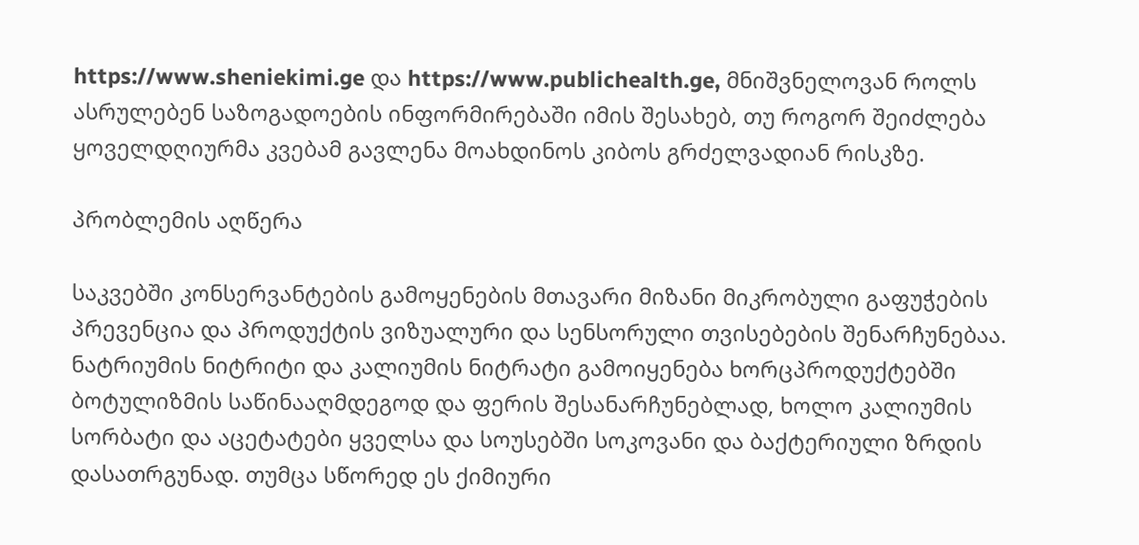https://www.sheniekimi.ge და https://www.publichealth.ge, მნიშვნელოვან როლს ასრულებენ საზოგადოების ინფორმირებაში იმის შესახებ, თუ როგორ შეიძლება ყოველდღიურმა კვებამ გავლენა მოახდინოს კიბოს გრძელვადიან რისკზე.

პრობლემის აღწერა

საკვებში კონსერვანტების გამოყენების მთავარი მიზანი მიკრობული გაფუჭების პრევენცია და პროდუქტის ვიზუალური და სენსორული თვისებების შენარჩუნებაა. ნატრიუმის ნიტრიტი და კალიუმის ნიტრატი გამოიყენება ხორცპროდუქტებში ბოტულიზმის საწინააღმდეგოდ და ფერის შესანარჩუნებლად, ხოლო კალიუმის სორბატი და აცეტატები ყველსა და სოუსებში სოკოვანი და ბაქტერიული ზრდის დასათრგუნად. თუმცა სწორედ ეს ქიმიური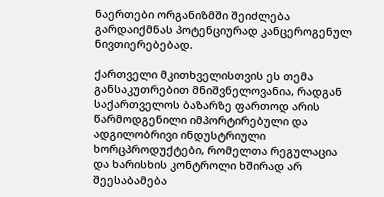ნაერთები ორგანიზმში შეიძლება გარდაიქმნას პოტენციურად კანცეროგენულ ნივთიერებებად.

ქართველი მკითხველისთვის ეს თემა განსაკუთრებით მნიშვნელოვანია, რადგან საქართველოს ბაზარზე ფართოდ არის წარმოდგენილი იმპორტირებული და ადგილობრივი ინდუსტრიული ხორცპროდუქტები, რომელთა რეგულაცია და ხარისხის კონტროლი ხშირად არ შეესაბამება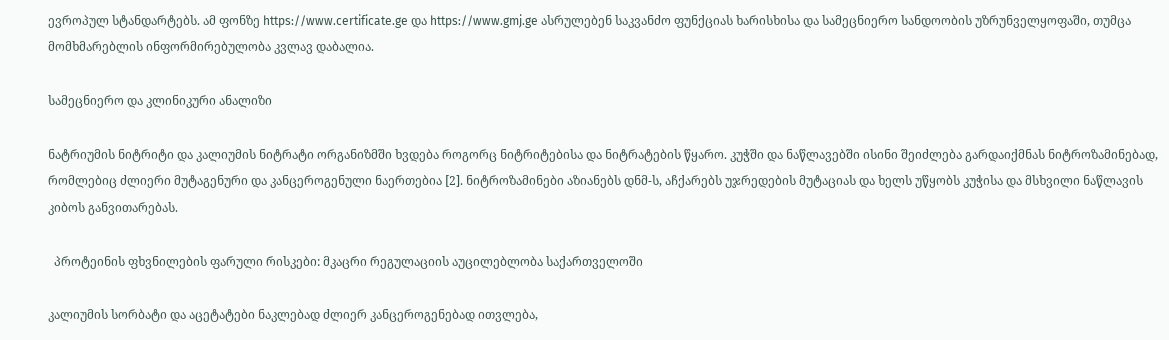ევროპულ სტანდარტებს. ამ ფონზე https://www.certificate.ge და https://www.gmj.ge ასრულებენ საკვანძო ფუნქციას ხარისხისა და სამეცნიერო სანდოობის უზრუნველყოფაში, თუმცა მომხმარებლის ინფორმირებულობა კვლავ დაბალია.

სამეცნიერო და კლინიკური ანალიზი

ნატრიუმის ნიტრიტი და კალიუმის ნიტრატი ორგანიზმში ხვდება როგორც ნიტრიტებისა და ნიტრატების წყარო. კუჭში და ნაწლავებში ისინი შეიძლება გარდაიქმნას ნიტროზამინებად, რომლებიც ძლიერი მუტაგენური და კანცეროგენული ნაერთებია [2]. ნიტროზამინები აზიანებს დნმ-ს, აჩქარებს უჯრედების მუტაციას და ხელს უწყობს კუჭისა და მსხვილი ნაწლავის კიბოს განვითარებას.

  პროტეინის ფხვნილების ფარული რისკები: მკაცრი რეგულაციის აუცილებლობა საქართველოში

კალიუმის სორბატი და აცეტატები ნაკლებად ძლიერ კანცეროგენებად ითვლება,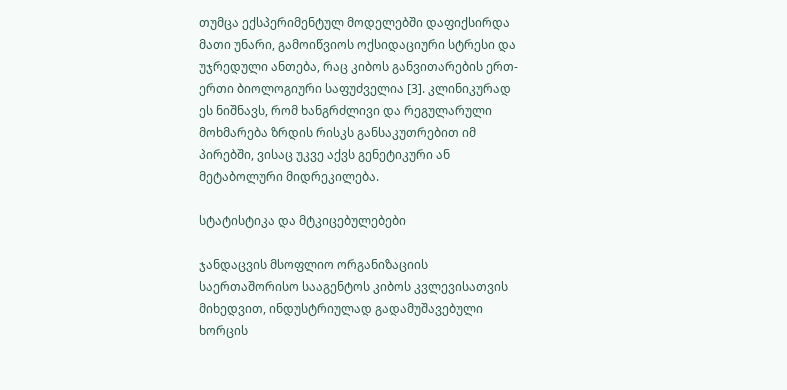თუმცა ექსპერიმენტულ მოდელებში დაფიქსირდა მათი უნარი, გამოიწვიოს ოქსიდაციური სტრესი და უჯრედული ანთება, რაც კიბოს განვითარების ერთ-ერთი ბიოლოგიური საფუძველია [3]. კლინიკურად ეს ნიშნავს, რომ ხანგრძლივი და რეგულარული მოხმარება ზრდის რისკს განსაკუთრებით იმ პირებში, ვისაც უკვე აქვს გენეტიკური ან მეტაბოლური მიდრეკილება.

სტატისტიკა და მტკიცებულებები

ჯანდაცვის მსოფლიო ორგანიზაციის საერთაშორისო სააგენტოს კიბოს კვლევისათვის მიხედვით, ინდუსტრიულად გადამუშავებული ხორცის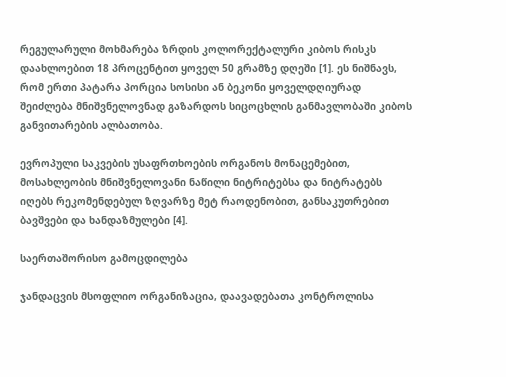რეგულარული მოხმარება ზრდის კოლორექტალური კიბოს რისკს დაახლოებით 18 პროცენტით ყოველ 50 გრამზე დღეში [1]. ეს ნიშნავს, რომ ერთი პატარა პორცია სოსისი ან ბეკონი ყოველდღიურად შეიძლება მნიშვნელოვნად გაზარდოს სიცოცხლის განმავლობაში კიბოს განვითარების ალბათობა.

ევროპული საკვების უსაფრთხოების ორგანოს მონაცემებით, მოსახლეობის მნიშვნელოვანი ნაწილი ნიტრიტებსა და ნიტრატებს იღებს რეკომენდებულ ზღვარზე მეტ რაოდენობით, განსაკუთრებით ბავშვები და ხანდაზმულები [4].

საერთაშორისო გამოცდილება

ჯანდაცვის მსოფლიო ორგანიზაცია, დაავადებათა კონტროლისა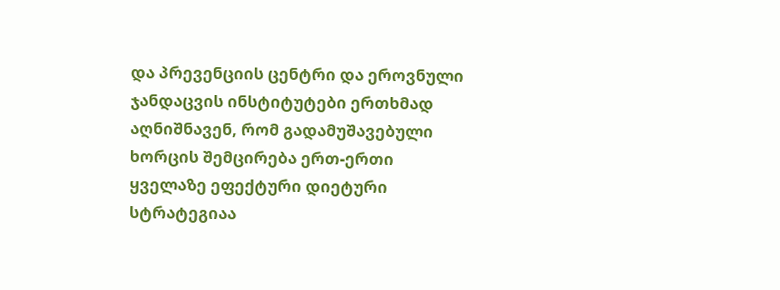და პრევენციის ცენტრი და ეროვნული ჯანდაცვის ინსტიტუტები ერთხმად აღნიშნავენ, რომ გადამუშავებული ხორცის შემცირება ერთ-ერთი ყველაზე ეფექტური დიეტური სტრატეგიაა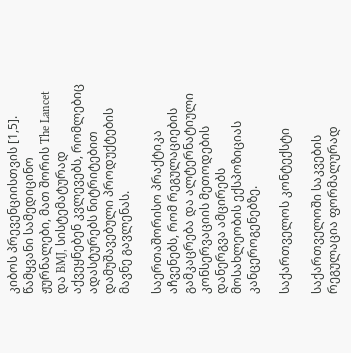კიბოს პრევენციისთვის [1,5]. წამყვანი სამედიცინო ჟურნალები, მათ შორის The Lancet და BMJ, სისტემატურად აქვეყნებენ კვლევებს, რომლებიც ადასტურებს ნიტრიტებით დამუშავებული პროდუქტების მავნე გავლენას.

საერთაშორისო პრაქტიკა აჩვენებს, რომ რეგულაციების გამკაცრება და ალტერნატიული კონსერვაციის მეთოდების დანერგვა ამცირებს მოსახლეობის ექსპოზიციას კანცეროგენებზე.

საქართველოს კონტექსტი

საქართველოში საკვების რეგულაცია ფორმალურად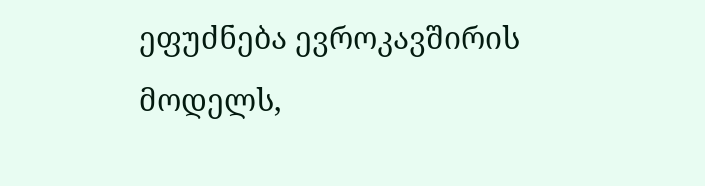ეფუძნება ევროკავშირის მოდელს,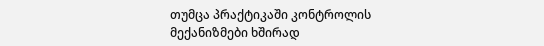თუმცა პრაქტიკაში კონტროლის მექანიზმები ხშირად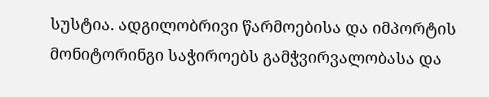სუსტია. ადგილობრივი წარმოებისა და იმპორტის მონიტორინგი საჭიროებს გამჭვირვალობასა და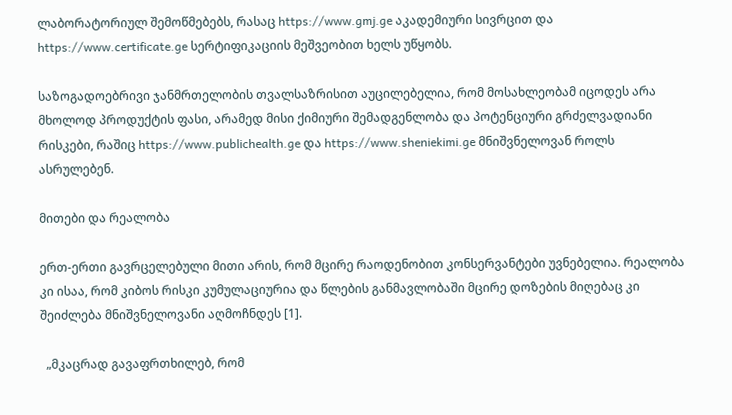ლაბორატორიულ შემოწმებებს, რასაც https://www.gmj.ge აკადემიური სივრცით და https://www.certificate.ge სერტიფიკაციის მეშვეობით ხელს უწყობს.

საზოგადოებრივი ჯანმრთელობის თვალსაზრისით აუცილებელია, რომ მოსახლეობამ იცოდეს არა მხოლოდ პროდუქტის ფასი, არამედ მისი ქიმიური შემადგენლობა და პოტენციური გრძელვადიანი რისკები, რაშიც https://www.publichealth.ge და https://www.sheniekimi.ge მნიშვნელოვან როლს ასრულებენ.

მითები და რეალობა

ერთ-ერთი გავრცელებული მითი არის, რომ მცირე რაოდენობით კონსერვანტები უვნებელია. რეალობა კი ისაა, რომ კიბოს რისკი კუმულაციურია და წლების განმავლობაში მცირე დოზების მიღებაც კი შეიძლება მნიშვნელოვანი აღმოჩნდეს [1].

  „მკაცრად გავაფრთხილებ, რომ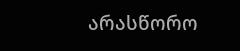არასწორო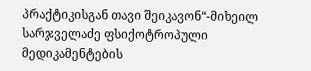პრაქტიკისგან თავი შეიკავონ“-მიხეილ სარჯველაძე ფსიქოტროპული მედიკამენტების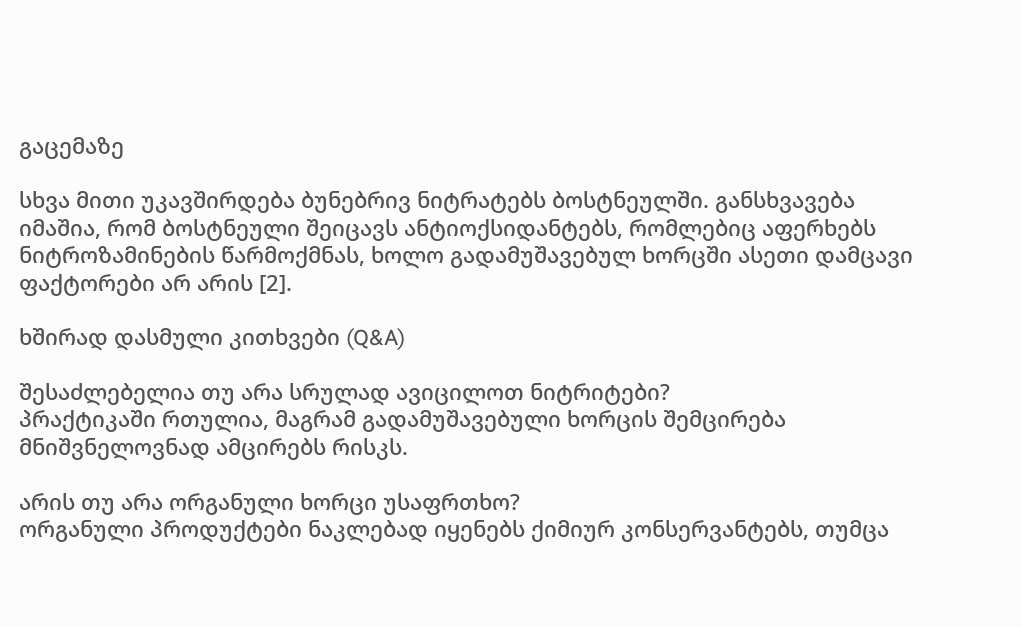გაცემაზე

სხვა მითი უკავშირდება ბუნებრივ ნიტრატებს ბოსტნეულში. განსხვავება იმაშია, რომ ბოსტნეული შეიცავს ანტიოქსიდანტებს, რომლებიც აფერხებს ნიტროზამინების წარმოქმნას, ხოლო გადამუშავებულ ხორცში ასეთი დამცავი ფაქტორები არ არის [2].

ხშირად დასმული კითხვები (Q&A)

შესაძლებელია თუ არა სრულად ავიცილოთ ნიტრიტები?
პრაქტიკაში რთულია, მაგრამ გადამუშავებული ხორცის შემცირება მნიშვნელოვნად ამცირებს რისკს.

არის თუ არა ორგანული ხორცი უსაფრთხო?
ორგანული პროდუქტები ნაკლებად იყენებს ქიმიურ კონსერვანტებს, თუმცა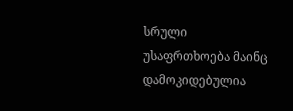სრული უსაფრთხოება მაინც დამოკიდებულია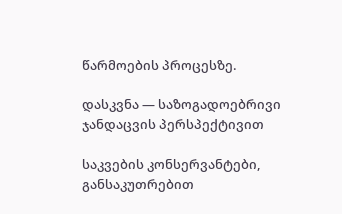წარმოების პროცესზე.

დასკვნა — საზოგადოებრივი ჯანდაცვის პერსპექტივით

საკვების კონსერვანტები, განსაკუთრებით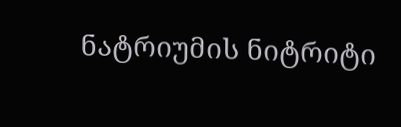ნატრიუმის ნიტრიტი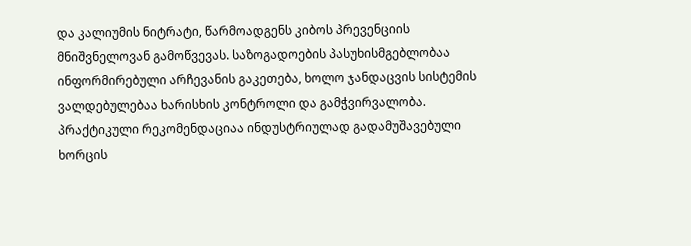და კალიუმის ნიტრატი, წარმოადგენს კიბოს პრევენციის მნიშვნელოვან გამოწვევას. საზოგადოების პასუხისმგებლობაა ინფორმირებული არჩევანის გაკეთება, ხოლო ჯანდაცვის სისტემის ვალდებულებაა ხარისხის კონტროლი და გამჭვირვალობა. პრაქტიკული რეკომენდაციაა ინდუსტრიულად გადამუშავებული ხორცის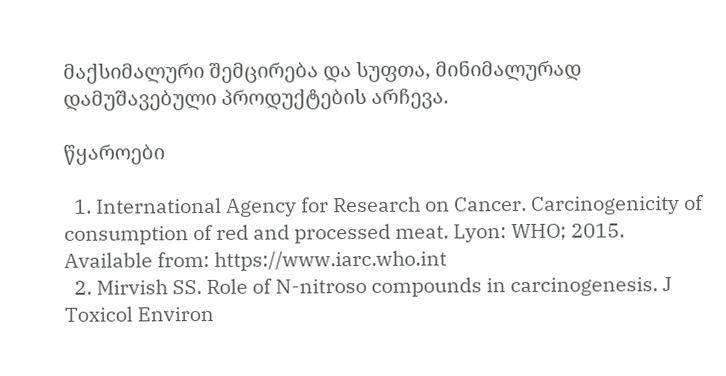მაქსიმალური შემცირება და სუფთა, მინიმალურად დამუშავებული პროდუქტების არჩევა.

წყაროები

  1. International Agency for Research on Cancer. Carcinogenicity of consumption of red and processed meat. Lyon: WHO; 2015. Available from: https://www.iarc.who.int
  2. Mirvish SS. Role of N-nitroso compounds in carcinogenesis. J Toxicol Environ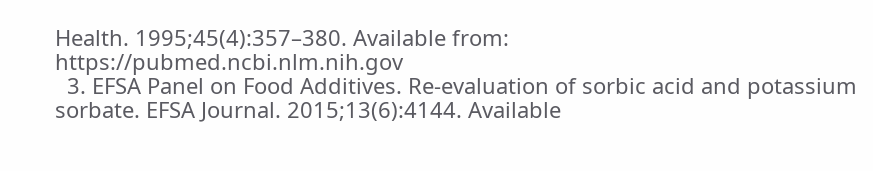Health. 1995;45(4):357–380. Available from: https://pubmed.ncbi.nlm.nih.gov
  3. EFSA Panel on Food Additives. Re-evaluation of sorbic acid and potassium sorbate. EFSA Journal. 2015;13(6):4144. Available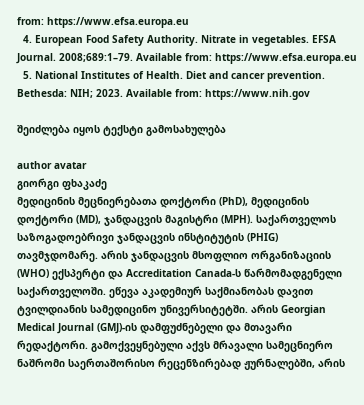from: https://www.efsa.europa.eu
  4. European Food Safety Authority. Nitrate in vegetables. EFSA Journal. 2008;689:1–79. Available from: https://www.efsa.europa.eu
  5. National Institutes of Health. Diet and cancer prevention. Bethesda: NIH; 2023. Available from: https://www.nih.gov

შეიძლება იყოს ტექსტი გამოსახულება

author avatar
გიორგი ფხაკაძე
მედიცინის მეცნიერებათა დოქტორი (PhD), მედიცინის დოქტორი (MD), ჯანდაცვის მაგისტრი (MPH). საქართველოს საზოგადოებრივი ჯანდაცვის ინსტიტუტის (PHIG) თავმჯდომარე. არის ჯანდაცვის მსოფლიო ორგანიზაციის (WHO) ექსპერტი და Accreditation Canada-ს წარმომადგენელი საქართველოში. ეწევა აკადემიურ საქმიანობას დავით ტვილდიანის სამედიცინო უნივერსიტეტში. არის Georgian Medical Journal (GMJ)-ის დამფუძნებელი და მთავარი რედაქტორი. გამოქვეყნებული აქვს მრავალი სამეცნიერო ნაშრომი საერთაშორისო რეცენზირებად ჟურნალებში, არის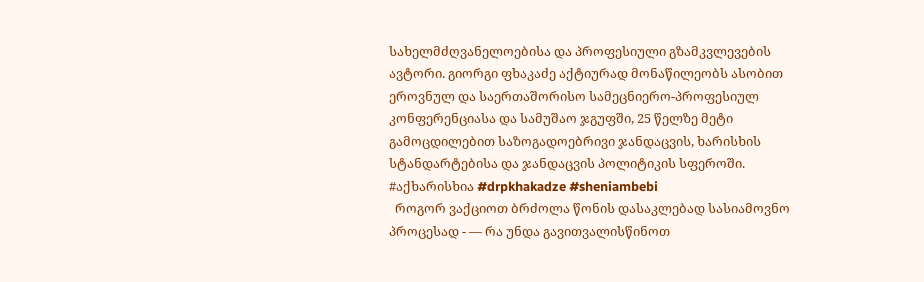სახელმძღვანელოებისა და პროფესიული გზამკვლევების ავტორი. გიორგი ფხაკაძე აქტიურად მონაწილეობს ასობით ეროვნულ და საერთაშორისო სამეცნიერო-პროფესიულ კონფერენციასა და სამუშაო ჯგუფში, 25 წელზე მეტი გამოცდილებით საზოგადოებრივი ჯანდაცვის, ხარისხის სტანდარტებისა და ჯანდაცვის პოლიტიკის სფეროში. #აქხარისხია #drpkhakadze #sheniambebi
  როგორ ვაქციოთ ბრძოლა წონის დასაკლებად სასიამოვნო პროცესად - — რა უნდა გავითვალისწინოთ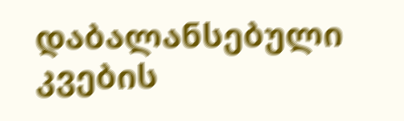დაბალანსებული კვების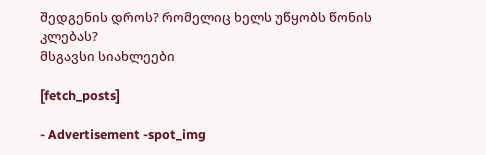შედგენის დროს? რომელიც ხელს უწყობს წონის კლებას?
მსგავსი სიახლეები

[fetch_posts]

- Advertisement -spot_img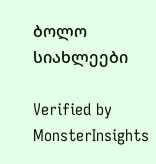ბოლო სიახლეები

Verified by MonsterInsights